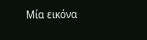Μία εικόνα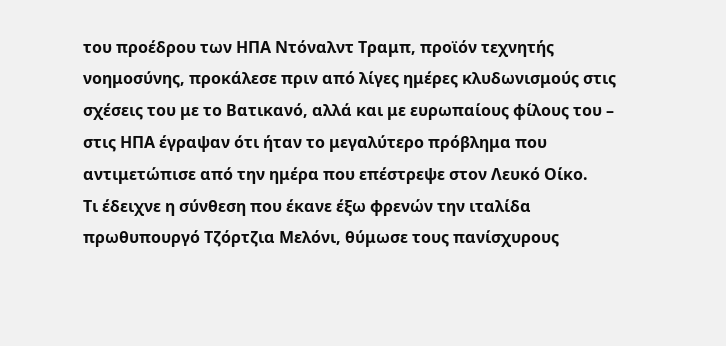του προέδρου των ΗΠΑ Ντόναλντ Τραμπ, προϊόν τεχνητής νοημοσύνης, προκάλεσε πριν από λίγες ημέρες κλυδωνισμούς στις σχέσεις του με το Βατικανό, αλλά και με ευρωπαίους φίλους του – στις ΗΠΑ έγραψαν ότι ήταν το μεγαλύτερο πρόβλημα που αντιμετώπισε από την ημέρα που επέστρεψε στον Λευκό Οίκο.
Τι έδειχνε η σύνθεση που έκανε έξω φρενών την ιταλίδα πρωθυπουργό Τζόρτζια Μελόνι, θύμωσε τους πανίσχυρους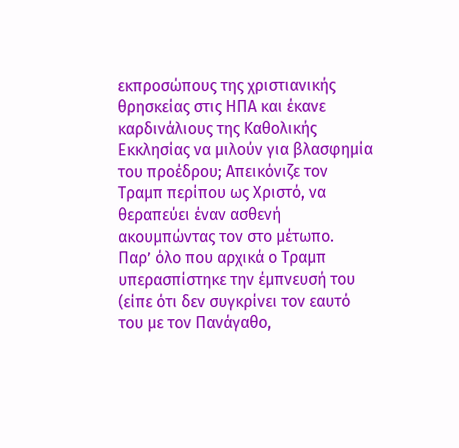εκπροσώπους της χριστιανικής θρησκείας στις ΗΠΑ και έκανε καρδινάλιους της Καθολικής Εκκλησίας να μιλούν για βλασφημία του προέδρου; Απεικόνιζε τον Τραμπ περίπου ως Χριστό, να θεραπεύει έναν ασθενή ακουμπώντας τον στο μέτωπο.
Παρ’ όλο που αρχικά ο Τραμπ υπερασπίστηκε την έμπνευσή του (είπε ότι δεν συγκρίνει τον εαυτό του με τον Πανάγαθο,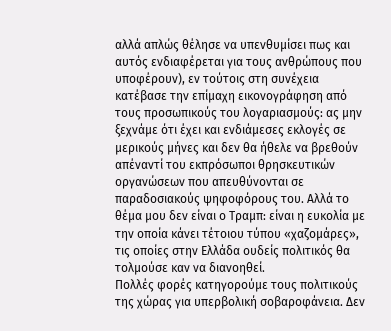αλλά απλώς θέλησε να υπενθυμίσει πως και αυτός ενδιαφέρεται για τους ανθρώπους που υποφέρουν), εν τούτοις στη συνέχεια κατέβασε την επίμαχη εικονογράφηση από τους προσωπικούς του λογαριασμούς: ας μην ξεχνάμε ότι έχει και ενδιάμεσες εκλογές σε μερικούς μήνες και δεν θα ήθελε να βρεθούν απέναντί του εκπρόσωποι θρησκευτικών οργανώσεων που απευθύνονται σε παραδοσιακούς ψηφοφόρους του. Αλλά το θέμα μου δεν είναι ο Τραμπ: είναι η ευκολία με την οποία κάνει τέτοιου τύπου «χαζομάρες», τις οποίες στην Ελλάδα ουδείς πολιτικός θα τολμούσε καν να διανοηθεί.
Πολλές φορές κατηγορούμε τους πολιτικούς της χώρας για υπερβολική σοβαροφάνεια. Δεν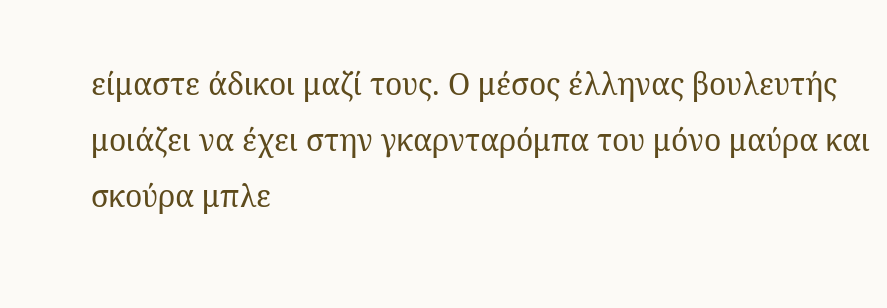είμαστε άδικοι μαζί τους. Ο μέσος έλληνας βουλευτής μοιάζει να έχει στην γκαρνταρόμπα του μόνο μαύρα και σκούρα μπλε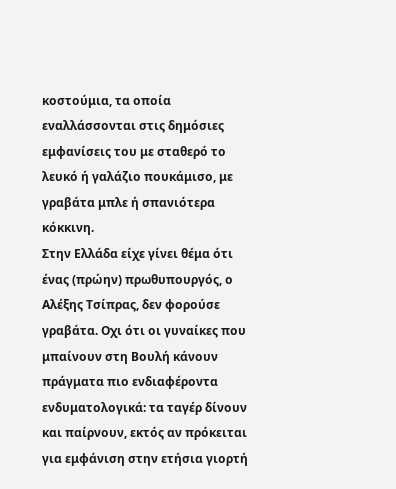κοστούμια, τα οποία εναλλάσσονται στις δημόσιες εμφανίσεις του με σταθερό το λευκό ή γαλάζιο πουκάμισο, με γραβάτα μπλε ή σπανιότερα κόκκινη.
Στην Ελλάδα είχε γίνει θέμα ότι ένας (πρώην) πρωθυπουργός, ο Αλέξης Τσίπρας, δεν φορούσε γραβάτα. Οχι ότι οι γυναίκες που μπαίνουν στη Βουλή κάνουν πράγματα πιο ενδιαφέροντα ενδυματολογικά: τα ταγέρ δίνουν και παίρνουν, εκτός αν πρόκειται για εμφάνιση στην ετήσια γιορτή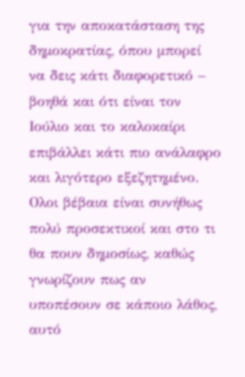για την αποκατάσταση της δημοκρατίας, όπου μπορεί να δεις κάτι διαφορετικό – βοηθά και ότι είναι τον Ιούλιο και το καλοκαίρι επιβάλλει κάτι πιο ανάλαφρο και λιγότερο εξεζητημένο.
Ολοι βέβαια είναι συνήθως πολύ προσεκτικοί και στο τι θα πουν δημοσίως, καθώς γνωρίζουν πως αν υποπέσουν σε κάποιο λάθος, αυτό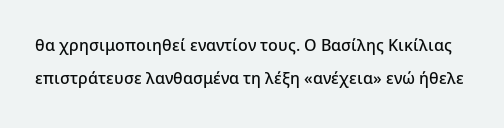θα χρησιμοποιηθεί εναντίον τους. Ο Βασίλης Κικίλιας επιστράτευσε λανθασμένα τη λέξη «ανέχεια» ενώ ήθελε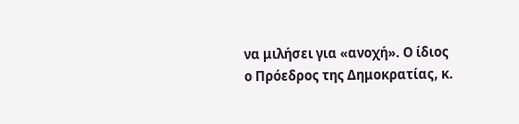να μιλήσει για «ανοχή». Ο ίδιος ο Πρόεδρος της Δημοκρατίας, κ.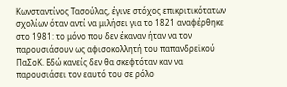Κωνσταντίνος Τασούλας, έγινε στόχος επικριτικότατων σχολίων όταν αντί να μιλήσει για το 1821 αναφέρθηκε στο 1981: το μόνο που δεν έκαναν ήταν να τον παρουσιάσουν ως αφισοκολλητή του παπανδρεϊκού ΠαΣοΚ. Εδώ κανείς δεν θα σκεφτόταν καν να παρουσιάσει τον εαυτό του σε ρόλο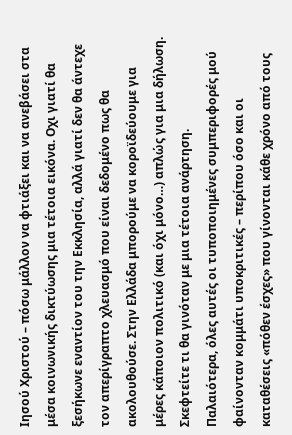Ιησού Χριστού – πόσω μάλλον να φτιάξει και να ανεβάσει στα μέσα κοινωνικής δικτύωσης μια τέτοια εικόνα. Οχι γιατί θα ξεσήκωνε εναντίον του την Εκκλησία, αλλά γιατί δεν θα άντεχε τον απερίγραπτο χλευασμό που είναι δεδομένο πως θα ακολουθούσε. Στην Ελλάδα μπορούμε να κοροϊδεύουμε για μέρες κάποιον πολιτικό (και όχι μόνο…) απλώς για μια δήλωση. Σκεφτείτε τι θα γινόταν με μια τέτοια ανάρτηση.
Παλαιότερα, όλες αυτές οι τυποποιημένες συμπεριφορές μού φαίνονταν κομμάτι υποκριτικές – περίπου όσο και οι καταθέσεις «πόθεν έσχες» που γίνονται κάθε χρόνο από τους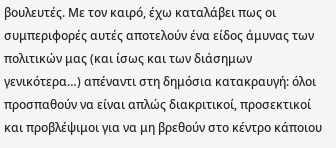βουλευτές. Με τον καιρό, έχω καταλάβει πως οι συμπεριφορές αυτές αποτελούν ένα είδος άμυνας των πολιτικών μας (και ίσως και των διάσημων γενικότερα…) απέναντι στη δημόσια κατακραυγή: όλοι προσπαθούν να είναι απλώς διακριτικοί, προσεκτικοί και προβλέψιμοι για να μη βρεθούν στο κέντρο κάποιου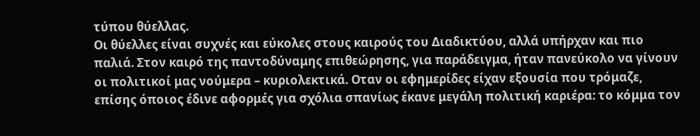τύπου θύελλας.
Οι θύελλες είναι συχνές και εύκολες στους καιρούς του Διαδικτύου, αλλά υπήρχαν και πιο παλιά. Στον καιρό της παντοδύναμης επιθεώρησης, για παράδειγμα, ήταν πανεύκολο να γίνουν οι πολιτικοί μας νούμερα – κυριολεκτικά. Οταν οι εφημερίδες είχαν εξουσία που τρόμαζε, επίσης όποιος έδινε αφορμές για σχόλια σπανίως έκανε μεγάλη πολιτική καριέρα: το κόμμα τον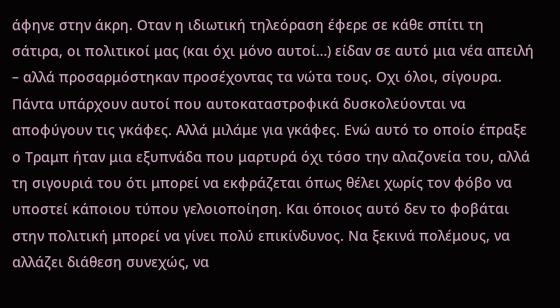άφηνε στην άκρη. Οταν η ιδιωτική τηλεόραση έφερε σε κάθε σπίτι τη σάτιρα, οι πολιτικοί μας (και όχι μόνο αυτοί…) είδαν σε αυτό μια νέα απειλή – αλλά προσαρμόστηκαν προσέχοντας τα νώτα τους. Οχι όλοι, σίγουρα.
Πάντα υπάρχουν αυτοί που αυτοκαταστροφικά δυσκολεύονται να αποφύγουν τις γκάφες. Αλλά μιλάμε για γκάφες. Ενώ αυτό το οποίο έπραξε ο Τραμπ ήταν μια εξυπνάδα που μαρτυρά όχι τόσο την αλαζονεία του, αλλά τη σιγουριά του ότι μπορεί να εκφράζεται όπως θέλει χωρίς τον φόβο να υποστεί κάποιου τύπου γελοιοποίηση. Και όποιος αυτό δεν το φοβάται στην πολιτική μπορεί να γίνει πολύ επικίνδυνος. Να ξεκινά πολέμους, να αλλάζει διάθεση συνεχώς, να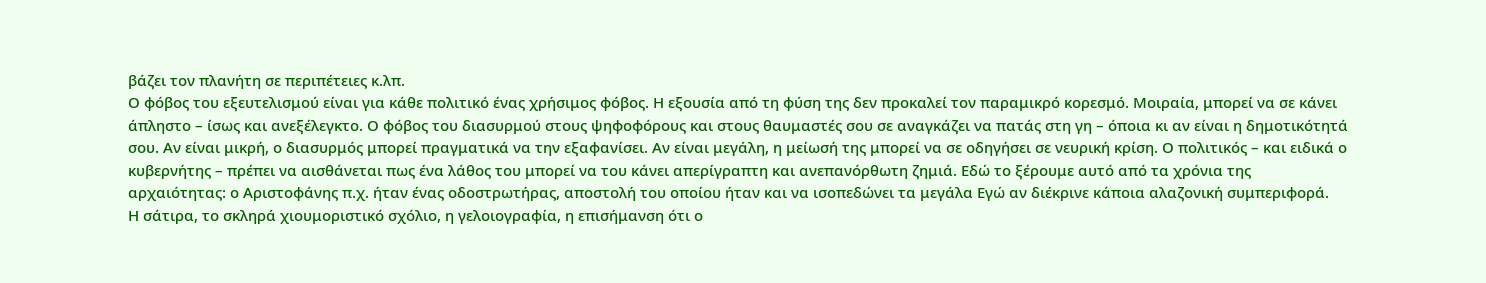βάζει τον πλανήτη σε περιπέτειες κ.λπ.
Ο φόβος του εξευτελισμού είναι για κάθε πολιτικό ένας χρήσιμος φόβος. Η εξουσία από τη φύση της δεν προκαλεί τον παραμικρό κορεσμό. Μοιραία, μπορεί να σε κάνει άπληστο – ίσως και ανεξέλεγκτο. Ο φόβος του διασυρμού στους ψηφοφόρους και στους θαυμαστές σου σε αναγκάζει να πατάς στη γη – όποια κι αν είναι η δημοτικότητά σου. Αν είναι μικρή, ο διασυρμός μπορεί πραγματικά να την εξαφανίσει. Αν είναι μεγάλη, η μείωσή της μπορεί να σε οδηγήσει σε νευρική κρίση. Ο πολιτικός – και ειδικά ο κυβερνήτης – πρέπει να αισθάνεται πως ένα λάθος του μπορεί να του κάνει απερίγραπτη και ανεπανόρθωτη ζημιά. Εδώ το ξέρουμε αυτό από τα χρόνια της αρχαιότητας: ο Αριστοφάνης π.χ. ήταν ένας οδοστρωτήρας, αποστολή του οποίου ήταν και να ισοπεδώνει τα μεγάλα Εγώ αν διέκρινε κάποια αλαζονική συμπεριφορά.
Η σάτιρα, το σκληρά χιουμοριστικό σχόλιο, η γελοιογραφία, η επισήμανση ότι ο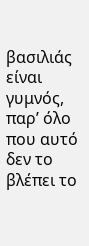βασιλιάς είναι γυμνός, παρ’ όλο που αυτό δεν το βλέπει το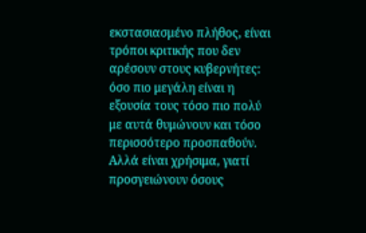εκστασιασμένο πλήθος, είναι τρόποι κριτικής που δεν αρέσουν στους κυβερνήτες: όσο πιο μεγάλη είναι η εξουσία τους τόσο πιο πολύ με αυτά θυμώνουν και τόσο περισσότερο προσπαθούν. Αλλά είναι χρήσιμα, γιατί προσγειώνουν όσους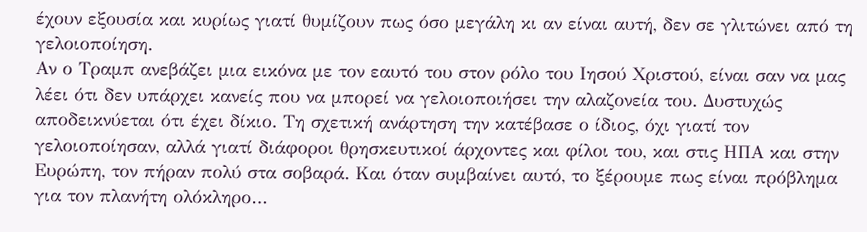έχουν εξουσία και κυρίως γιατί θυμίζουν πως όσο μεγάλη κι αν είναι αυτή, δεν σε γλιτώνει από τη γελοιοποίηση.
Αν ο Τραμπ ανεβάζει μια εικόνα με τον εαυτό του στον ρόλο του Ιησού Χριστού, είναι σαν να μας λέει ότι δεν υπάρχει κανείς που να μπορεί να γελοιοποιήσει την αλαζονεία του. Δυστυχώς αποδεικνύεται ότι έχει δίκιο. Τη σχετική ανάρτηση την κατέβασε ο ίδιος, όχι γιατί τον γελοιοποίησαν, αλλά γιατί διάφοροι θρησκευτικοί άρχοντες και φίλοι του, και στις ΗΠΑ και στην Ευρώπη, τον πήραν πολύ στα σοβαρά. Και όταν συμβαίνει αυτό, το ξέρουμε πως είναι πρόβλημα για τον πλανήτη ολόκληρο…